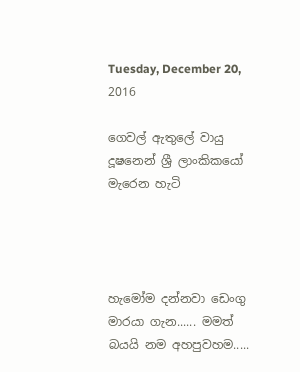Tuesday, December 20, 2016

ගෙවල් ඇතුලේ වායු දූෂනෙන් ශ්‍රී ලාංකිකයෝ මැරෙන හැටි




හැමෝම දන්නවා ඩෙංගු මාරයා ගැන...... මමත් බයයි නම අහපුවහම.....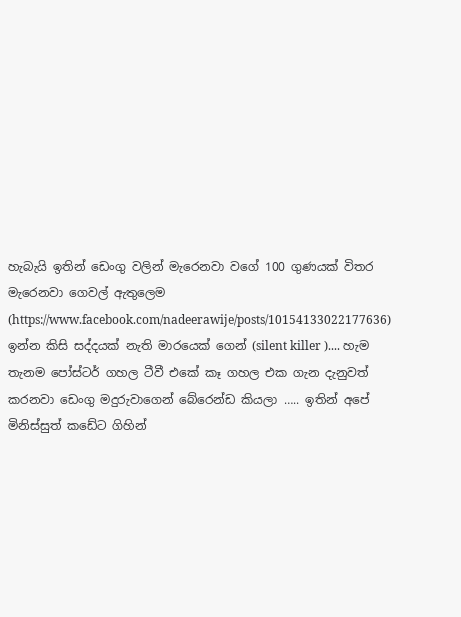හැබැයි ඉතින් ඩෙංගු වලින් මැරෙනවා වගේ 100 ගුණයක් විතර මැරෙනවා ගෙවල් ඇතුලෙම (https://www.facebook.com/nadeerawije/posts/10154133022177636) ඉන්න කිසි සද්දයක් නැති මාරයෙක් ගෙන් (silent killer ).... හැම තැනම පෝස්ටර් ගහල ටීවී එකේ කෑ ගහල එක ගැන දැනුවත් කරනවා ඩෙංගු මදුරුවාගෙන් බේරෙන්ඩ කියලා ….. ඉතින් අපේ මිනිස්සුත් කඩේට ගිහින්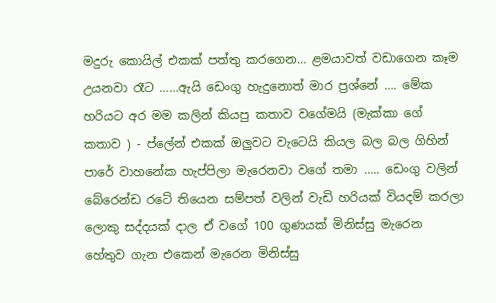මදුරු කොයිල් එකක් පත්තු කරගෙන… ළමයාවත් වඩාගෙන කෑම උයනවා රෑට ……ඇයි ඩෙංගු හැදුනොත් මාර ප්‍රශ්නේ …. මේක හරියට අර මම කලින් කියපු කතාව වගේමයි (මැක්කා ගේ කතාව ) - ප්ලේන් එකක් ඔලුවට වැටෙයි කියල බල බල ගිහින් පාරේ වාහනේක හැප්පිලා මැරෙනවා වගේ තමා ….. ඩෙංගු වලින් බේරෙන්ඩ රටේ තියෙන සම්පත් වලින් වැඩි හරියක් වියදම් කරලා ලොකු සද්දයක් දාල ඒ වගේ 100 ගුණයක් මිනිස්සු මැරෙන හේතුව ගැන එකෙන් මැරෙන මිනිස්සු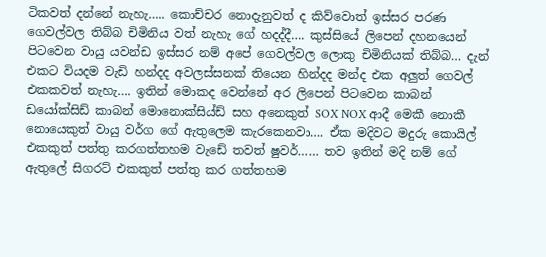ටිකවත් දන්නේ නැහැ….. කොච්චර නොදැනුවත් ද කිව්වොත් ඉස්සර පරණ ගෙවල්වල තිබ්බ චිමිනිය වත් නැහැ ගේ හදද්දී…. කුස්සියේ ලිපෙන් දහනයෙන් පිටවෙන වායු යවන්ඩ ඉස්සර නම් අපේ ගෙවල්වල ලොකු චිමිනියක් තිබ්බ… දැන් එකට වියදම වැඩි හන්දද අවලස්සනක් තියෙන හින්දද මන්ද එක අලුත් ගෙවල් එකකවත් නැහැ…. ඉතින් මොකද වෙන්නේ අර ලිපෙන් පිටවෙන කාබන් ඩයෝක්සිඩ් කාබන් මොනොක්සිය්ඩ් සහ අනෙකුත් SOX NOX ආදී මෙකී නොකී නොයෙකුත් වායු වර්ග ගේ ඇතුලෙම කැරකෙනවා…. ඒක මදිවට මදුරු කොයිල් එකකුත් පත්තු කරගත්තහම වැඩේ තවත් ෂුවර්…… තව ඉතින් මදි නම් ගේ ඇතුලේ සිගරට් එකකුත් පත්තු කර ගත්තහම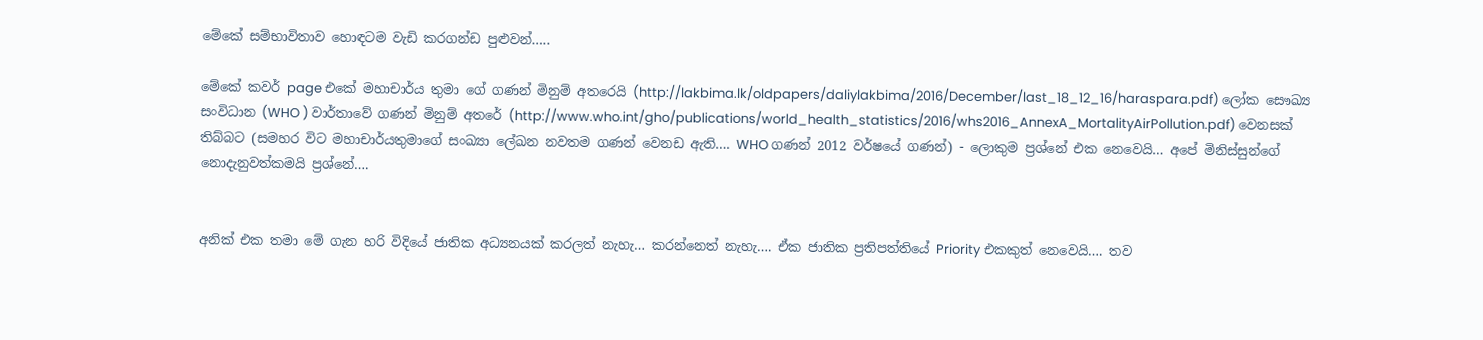මේකේ සම්භාවිතාව හොඳටම වැඩි කරගන්ඩ පුළුවන්…..

මේකේ කවර් page එකේ මහාචාර්ය තුමා ගේ ගණන් මිනුම් අතරෙයි (http://lakbima.lk/oldpapers/daliylakbima/2016/December/last_18_12_16/haraspara.pdf) ලෝක සෞඛ්‍ය සංවිධාන (WHO ) වාර්තාවේ ගණන් මිනුම් අතරේ (http://www.who.int/gho/publications/world_health_statistics/2016/whs2016_AnnexA_MortalityAirPollution.pdf) වෙනසක් තිබ්බට (සමහර විට මහාචාර්යතුමාගේ සංඛ්‍යා ලේඛන නවතම ගණන් වෙනඩ ඇති…. WHO ගණන් 2012 වර්ෂයේ ගණන්) - ලොකුම ප්‍රශ්නේ එක නෙවෙයි… අපේ මිනිස්සුන්ගේ නොදැනුවත්කමයි ප්‍රශ්නේ….


අනික් එක තමා මේ ගැන හරි විදියේ ජාතික අධ්‍යනයක් කරලත් නැහැ… කරන්නෙත් නැහැ…. ඒක ජාතික ප්‍රතිපත්තියේ Priority එකකුත් නෙවෙයි…. තව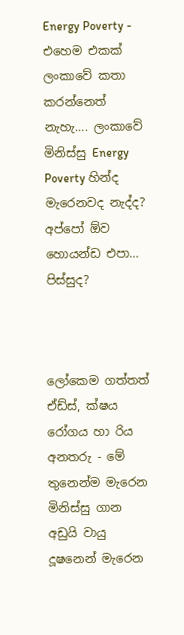Energy Poverty - එහෙම එකක් ලංකාවේ කතා කරන්නෙත් නැහැ…. ලංකාවේ මිනිස්සු Energy Poverty හින්ද මැරෙනවද නැද්ද? අප්පෝ ඕව හොයන්ඩ එපා… පිස්සුද?



ලෝකෙම ගත්තත් ඒඩ්ස්, ක්ෂය රෝගය හා රිය අනතරු - මේ තුනෙන්ම මැරෙන මිනිස්සු ගාන අඩුයි වායු දූෂනෙන් මැරෙන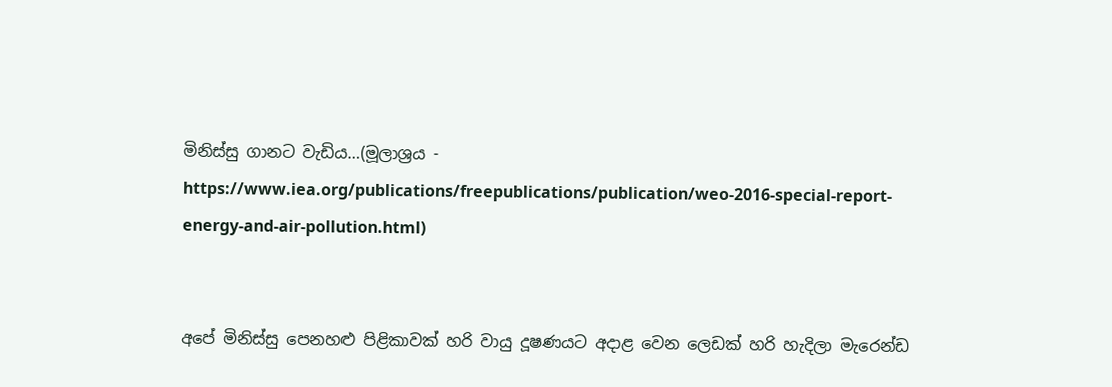මිනිස්සු ගානට වැඩිය…(මූලාශ්‍රය - https://www.iea.org/publications/freepublications/publication/weo-2016-special-report-energy-and-air-pollution.html)


අපේ මිනිස්සු පෙනහළු පිළිකාවක් හරි වායු දූෂණයට අදාළ වෙන ලෙඩක් හරි හැදිලා මැරෙන්ඩ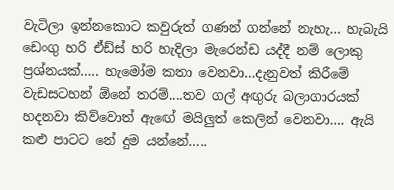වැටිලා ඉන්නකොට කවුරුත් ගණන් ගන්නේ නැහැ… හැබැයි ඩෙංගු හරි ඒඩ්ස් හරි හැදිලා මැරෙන්ඩ යද්දී නම් ලොකු ප්‍රශ්නයක්….. හැමෝම කතා වෙනවා…දැනුවත් කිරීමේ වැඩසටහන් ඕනේ තරම්....තව ගල් අඟුරු බලාගාරයක් හදනවා කිව්වොත් ඇඟේ මයිලුත් කෙලින් වෙනවා…. ඇයි කළු පාටට නේ දුම යන්නේ…..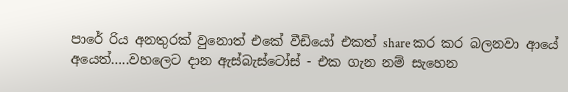පාරේ රිය අනතුරක් වුනොත් එකේ වීඩියෝ එකත් share කර කර බලනවා ආයේ අයෙත්…..වහලෙට දාන ඇස්බැස්ටෝස් - එක ගැන නම් සැහෙන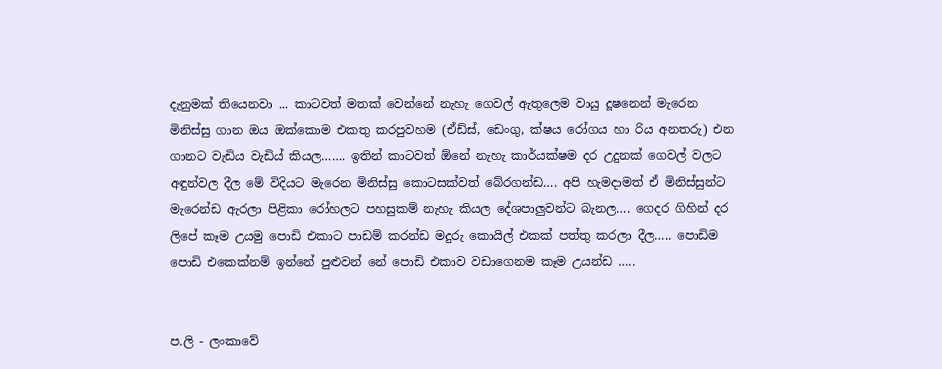දැනුමක් තියෙනවා ... කාටවත් මතක් වෙන්නේ නැහැ ගෙවල් ඇතුලෙම වායු දූෂනෙන් මැරෙන මිනිස්සු ගාන ඔය ඔක්කොම එකතු කරපුවහම (ඒඩ්ස්, ඩෙංගු, ක්ෂය රෝගය හා රිය අනතරු) එන ගානට වැඩිය වැඩිය් කියල……. ඉතින් කාටවත් ඕනේ නැහැ කාර්යක්ෂම දර උදුනක් ගෙවල් වලට අඳුන්වල දීල මේ විදියට මැරෙන මිනිස්සු කොටසක්වත් බේරගන්ඩ…. අපි හැමදාමත් ඒ මිනිස්සුන්ට මැරෙන්ඩ ඇරලා පිළිකා රෝහලට පහසුකම් නැහැ කියල දේශපාලුවන්ට බැනල…. ගෙදර ගිහින් දර ලිපේ කෑම උයමු පොඩි එකාට පාඩම් කරන්ඩ මදුරු කොයිල් එකක් පත්තු කරලා දීල….. පොඩිම පොඩි එකෙක්නම් ඉන්නේ පුළුවන් නේ පොඩි එකාව වඩාගෙනම කෑම උයන්ඩ …..


ප.ලි - ලංකාවේ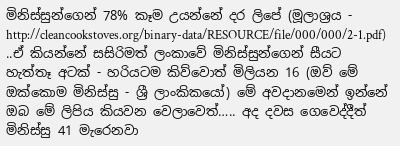මිනිස්සුන්ගෙන් 78% කෑම උයන්නේ දර ලිපේ (මූලාශ්‍රය - http://cleancookstoves.org/binary-data/RESOURCE/file/000/000/2-1.pdf) ..ඒ කියන්නේ සසිරිමත් ලංකාවේ මිනිස්සුන්ගෙන් සීයට හැත්තෑ අටක් - හරියටම කිව්වොත් මිලියන 16 (ඔව් මේ ඔක්කොම මිනිස්සු - ශ්‍රී ලාංකිකයෝ) මේ අවදානමෙන් ඉන්නේ ඔබ මේ ලිපිය කියවන වෙලාවෙත්….. අද දවස ගෙවෙද්දීත් මිනිස්සු 41 මැරෙනවා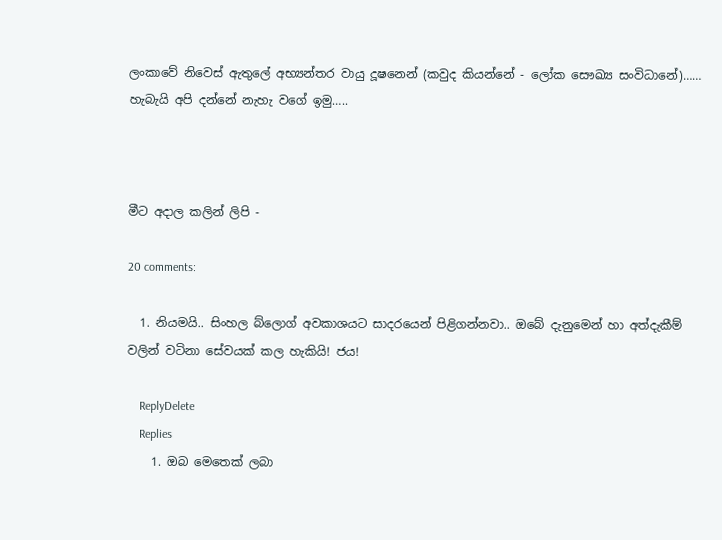ලංකාවේ නිවෙස් ඇතුලේ අභ්‍යන්තර වායු දූෂනෙන් (කවුද කියන්නේ - ලෝක සෞඛ්‍ය සංවිධානේ)…… හැබැයි අපි දන්නේ නැහැ වගේ ඉමු…..



මීට අදාල කලින් ලිපි -

20 comments:

  1. නියමයි.. සිංහල බ්ලොග් අවකාශයට සාදරයෙන් පිළිගන්නවා.. ඔබේ දැනුමෙන් හා අත්දැකීම් වලින් වටිනා සේවයක් කල හැකියි! ජය!

    ReplyDelete
    Replies
    1. ඔබ මෙතෙක් ලබා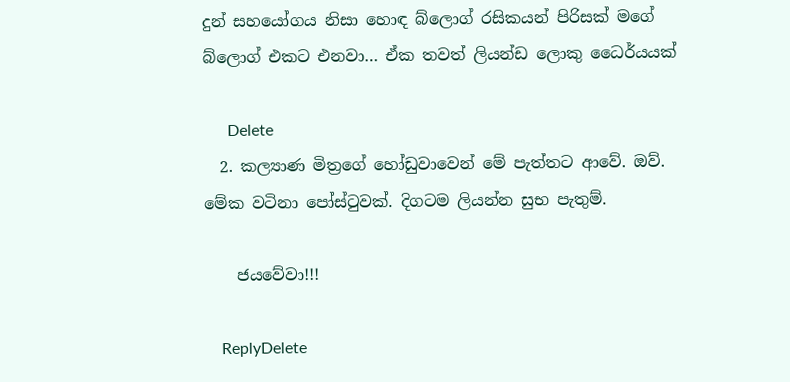දුන් සහයෝගය නිසා හොඳ බ්ලොග් රසිකයන් පිරිසක් මගේ බ්ලොග් එකට එනවා… ඒක තවත් ලියන්ඩ ලොකු ධෛර්යයක්

      Delete
  2. කල්‍යාණ මිත්‍රගේ හෝඩුවාවෙන් මේ පැත්තට ආවේ. ඔව්. මේක වටිනා පෝස්ටුවක්. දිගටම ලියන්න සුභ පැතුම්.

    ජයවේවා!!!

    ReplyDelete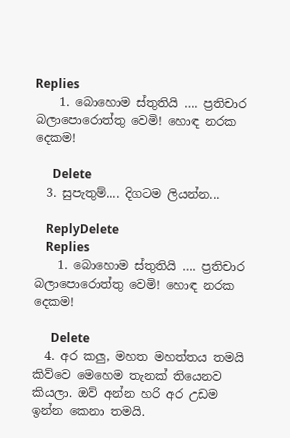Replies
    1. බොහොම ස්තුතියි …. ප්‍රතිචාර බලාපොරොත්තු වෙමි! හොඳ නරක දෙකම!

      Delete
  3. සුපැතුම්.... දිගටම ලියන්න...

    ReplyDelete
    Replies
    1. බොහොම ස්තුතියි …. ප්‍රතිචාර බලාපොරොත්තු වෙමි! හොඳ නරක දෙකම!

      Delete
  4. අර කලු, මහත මහත්තය තමයි කිව්වෙ මෙහෙම තැනක් තියෙනව කියලා. ඔව් අන්න හරි අර උඩම ඉන්න කෙනා තමයි.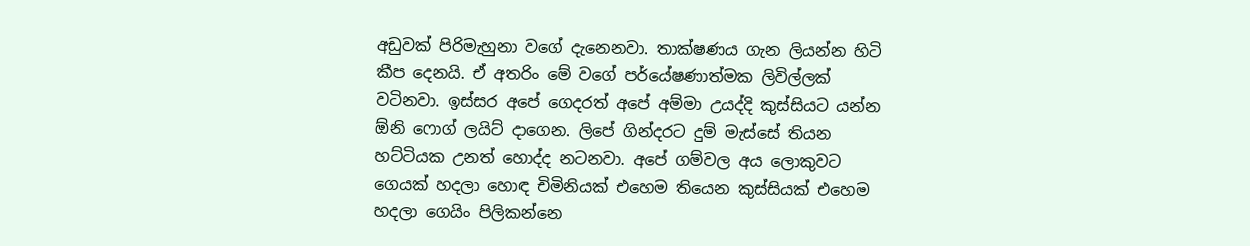අඩුවක් පිරිමැහුනා වගේ දැනෙනවා. තාක්ෂණය ගැන ලියන්න හිටි කීප දෙනයි. ඒ අතරිං මේ වගේ පර්යේෂණාත්මක ලිවිල්ලක් වටිනවා. ඉස්සර අපේ ගෙදරත් අපේ අම්මා උයද්දි කුස්සියට යන්න ඕනි ෆොග් ලයිට් දාගෙන. ලිපේ ගින්දරට දුම් මැස්සේ තියන හට්ටියක උනත් හොද්ද නටනවා. අපේ ගම්වල අය ලොකුවට ගෙයක් හදලා හොඳ චිමිනියක් එහෙම තියෙන කුස්සියක් එහෙම හදලා ගෙයිං පිලිකන්නෙ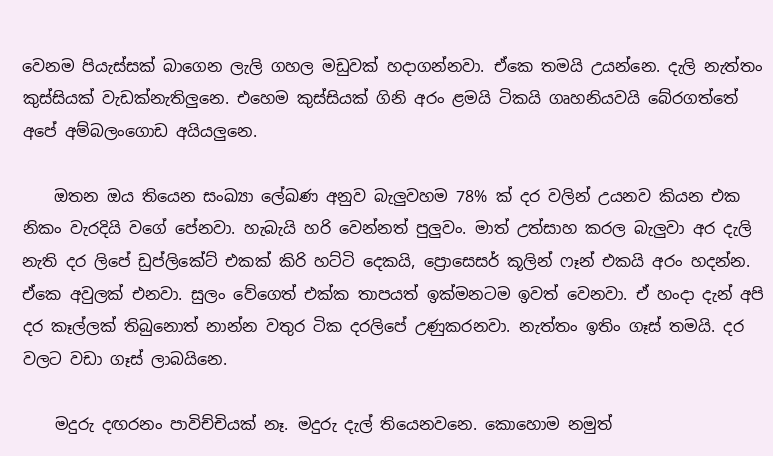වෙනම පියැස්සක් බාගෙන ලැලි ගහල මඩුවක් හදාගන්නවා. ඒකෙ තමයි උයන්නෙ. දැලි නැත්තං කුස්සියක් වැඩක්නැතිලුනෙ. එහෙම කුස්සියක් ගිනි අරං ළමයි ටිකයි ගෘහනියවයි බේරගත්තේ අපේ අම්බලංගොඩ අයියලුනෙ.

    ඔතන ඔය තියෙන සංඛ්‍යා ලේඛණ අනුව බැලුවහම 78% ක් දර වලින් උයනව කියන එක නිකං වැරදියි වගේ පේනවා. හැබැයි හරි වෙන්නත් පුලුවං. මාත් උත්සාහ කරල බැලුවා අර දැලි නැති දර ලිපේ ඩුප්ලිකේට් එකක් කිරි හට්ටි දෙකයි, ප්‍රොසෙසර් කූලින් ෆෑන් එකයි අරං හදන්න. ඒකෙ අවුලක් එනවා. සුලං වේගෙත් එක්ක තාපයත් ඉක්මනටම ඉවත් වෙනවා. ඒ හංදා දැන් අපි දර කෑල්ලක් තිබුනොත් නාන්න වතුර ටික දරලිපේ උණුකරනවා. නැත්තං ඉතිං ගෑස් තමයි. දර වලට වඩා ගෑස් ලාබයිනෙ.

    මදුරු දඟරනං පාවිච්චියක් නෑ. මදුරු දැල් තියෙනවනෙ. කොහොම නමුත්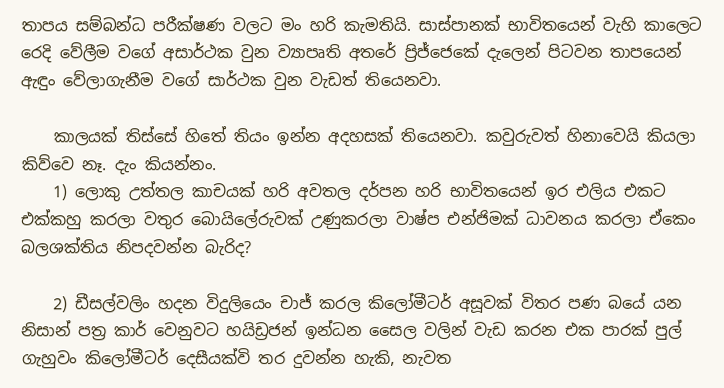තාපය සම්බන්ධ පරීක්ෂණ වලට මං හරි කැමතියි. සාස්පානක් භාවිතයෙන් වැහි කාලෙට රෙදි වේලීම වගේ අසාර්ථක වුන ව්‍යාපෘති අතරේ ප්‍රිජ්ජෙකේ දැලෙන් පිටවන තාපයෙන් ඇඳුං වේලාගැනීම වගේ සාර්ථක වුන වැඩත් තියෙනවා.

    කාලයක් තිස්සේ හිතේ තියං ඉන්න අදහසක් තියෙනවා. කවුරුවත් හිනාවෙයි කියලා කිව්වෙ නෑ. දැං කියන්නං.
    1) ලොකු උත්තල කාචයක් හරි අවතල දර්පන හරි භාවිතයෙන් ඉර එලිය එකට එක්කහු කරලා වතුර බොයිලේරුවක් උණුකරලා වාෂ්ප එන්ජිමක් ධාවනය කරලා ඒකෙං බලශක්තිය නිපදවන්න බැරිද?

    2) ඩීසල්වලිං හදන විදුලියෙං චාජ් කරල කිලෝමීටර් අසූවක් විතර පණ බයේ යන නිසාන් පත්‍ර කාර් වෙනුවට හයිඩ්‍රජන් ඉන්ධන සෛල වලින් වැඩ කරන එක පාරක් පුල් ගැහුවං කිලෝමීටර් දෙසීයක්වි තර දුවන්න හැකි, නැවත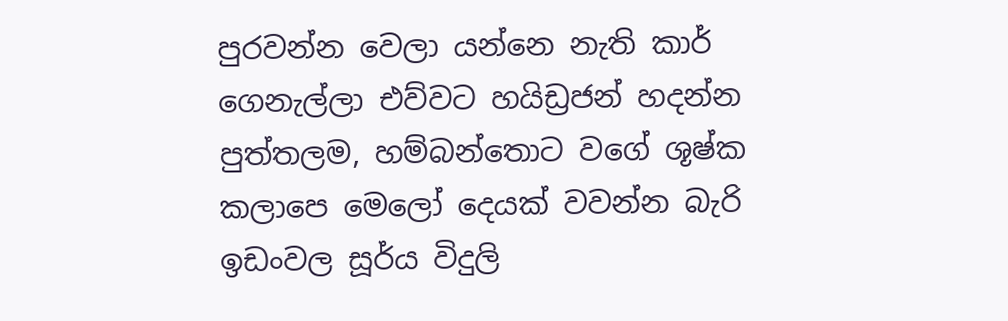පුරවන්න වෙලා යන්නෙ නැති කාර් ගෙනැල්ලා එව්වට හයිඩ්‍රජන් හදන්න පුත්තලම, හම්බන්තොට වගේ ශූෂ්ක කලාපෙ මෙලෝ දෙයක් වවන්න බැරි ඉඩංවල සූර්ය විදුලි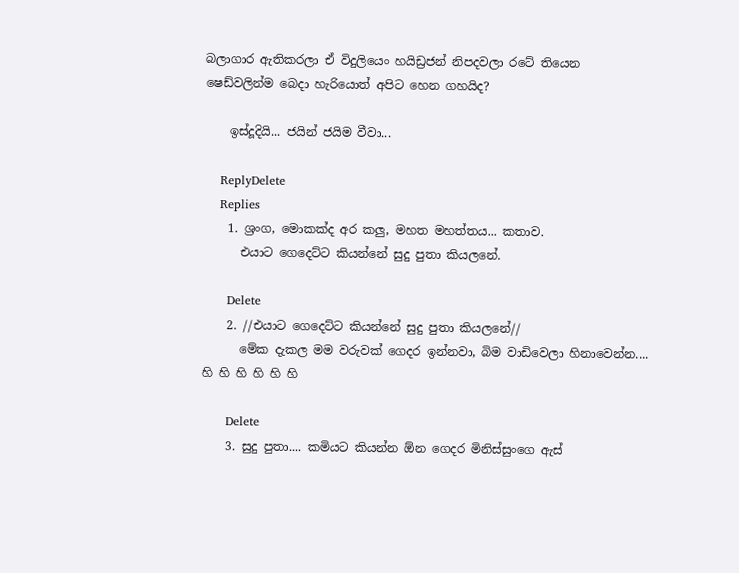බලාගාර ඇතිකරලා ඒ විදුලියෙං හයිඩ්‍රජන් නිපදවලා රටේ තියෙන ෂෙඩ්වලින්ම බෙදා හැරියොත් අපිට හෙන ගහයිද?

    ඉස්දූදියි... ජයින් ජයිම වීවා...

    ReplyDelete
    Replies
    1. ශ්‍රංග, මොකක්ද අර කලු, මහත මහත්තය... කතාව.
      එයාට ගෙදෙට්ට කියන්නේ සුදු පුතා කියලනේ.

      Delete
    2. //එයාට ගෙදෙට්ට කියන්නේ සුදු පුතා කියලනේ//
      මේක දැකල මම වරුවක් ගෙදර ඉන්නවා, බිම වාඩිවෙලා හිනාවෙන්න.... හි හි හි හි හි හි

      Delete
    3. සුදු පුතා.... කමියට කියන්න ඕන ගෙදර මිනිස්සුංගෙ ඇස්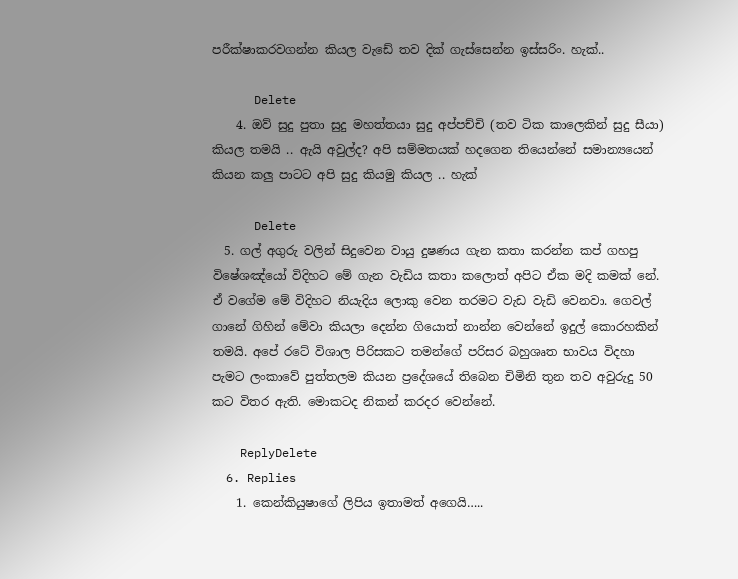පරීක්ෂාකරවගන්න කියල වැඩේ තව දික් ගැස්සෙන්න ඉස්සරිං. හැක්..

      Delete
    4. ඔව් සුදු පුතා සුදු මහත්තයා සුදු අප්පච්චි (තව ටික කාලෙකින් සුදු සීයා) කියල තමයි .. ඇයි අවුල්ද? අපි සම්මතයක් හදගෙන තියෙන්නේ සමාන්‍යයෙන් කියන කලු පාටට අපි සුදු කියමු කියල .. හැක්

      Delete
  5. ගල් අගුරු වලින් සිදුවෙන වායු දුෂණය ගැන කතා කරන්න කප් ගහපු විෂේශඤ්යෝ විදිහට මේ ගැන වැඩිය කතා කලොත් අපිට ඒක මදි කමක් නේ. ඒ වගේම මේ විදිහට නියැදිය ලොකු වෙන තරමට වැඩ වැඩි වෙනවා. ගෙවල් ගානේ ගිහින් මේවා කියලා දෙන්න ගියොත් නාන්න වෙන්නේ ඉදුල් කොරහකින් තමයි. අපේ රටේ විශාල පිරිසකට තමන්ගේ පරිසර බහුශෘත භාවය විදහා පැමට ලංකාවේ පුත්තලම කියන ප්‍රදේශයේ තිබෙන චිමිනි තුන තව අවුරුදු 50 කට විතර ඇති. මොකටද නිකන් කරදර වෙන්නේ.

    ReplyDelete
  6. Replies
    1. කෙන්කියුෂාගේ ලිපිය ඉතාමත් අගෙයි…..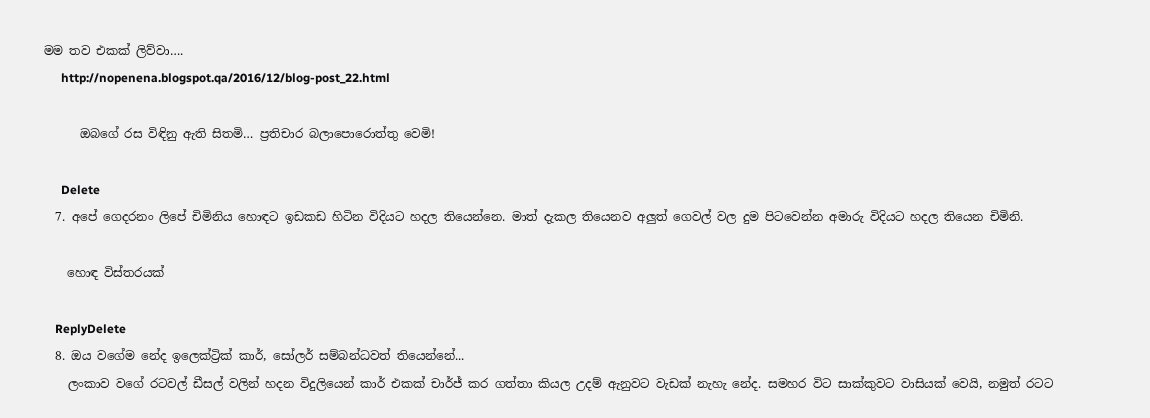මම තව එකක් ලිව්වා….
      http://nopenena.blogspot.qa/2016/12/blog-post_22.html

      ඔබගේ රස විඳිනු ඇති සිතමි… ප්‍රතිචාර බලාපොරොත්තු වෙමි!

      Delete
  7. අපේ ගෙදරනං ලිපේ චිමිනිය හොඳට ඉඩකඩ හිටින විදියට හදල තියෙන්නෙ. මාත් දැකල තියෙනව අලුත් ගෙවල් වල දුම පිටවෙන්න අමාරු විදියට හදල තියෙන චිමිනි.

    හොඳ විස්තරයක්

    ReplyDelete
  8. ඔය වගේම නේද ඉලෙක්ට්‍රික් කාර්, සෝලර් සම්බන්ධවත් තියෙන්නේ...
    ලංකාව වගේ රටවල් ඩීසල් වලින් හදන විදුලියෙන් කාර් එකක් චාර්ජ් කර ගත්තා කියල උදම් ඇනුවට වැඩක් නැහැ නේද. සමහර විට සාක්කුවට වාසියක් වෙයි, නමුත් රටට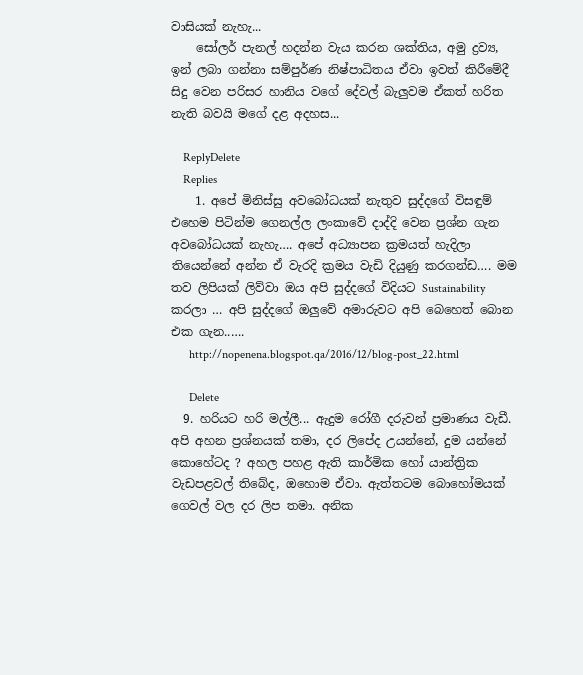වාසියක් නැහැ...
    සෝලර් පැනල් හදන්න වැය කරන ශක්තිය, අමු ද්‍රව්‍ය, ඉන් ලබා ගන්නා සම්පුර්ණ නිෂ්පාධිතය ඒවා ඉවත් කිරීමේදී සිදු වෙන පරිසර හානිය වගේ දේවල් බැලුවම ඒකත් හරිත නැති බවයි මගේ දළ අදහස...

    ReplyDelete
    Replies
    1. අපේ මිනිස්සු අවබෝධයක් නැතුව සුද්දගේ විසඳුම් එහෙම පිටින්ම ගෙනල්ල ලංකාවේ දාද්දි වෙන ප්‍රශ්න ගැන අවබෝධයක් නැහැ…. අපේ අධ්‍යාපන ක්‍රමයත් හැදිලා තියෙන්නේ අන්න ඒ වැරදි ක්‍රමය වැඩි දියුණු කරගන්ඩ…. මම තව ලිපියක් ලිව්වා ඔය අපි සුද්දගේ විදියට Sustainability කරලා … අපි සුද්දගේ ඔලුවේ අමාරුවට අපි බෙහෙත් බොන එක ගැන..….
      http://nopenena.blogspot.qa/2016/12/blog-post_22.html

      Delete
  9. හරියට හරි මල්ලී... ඇදුම රෝගී දරුවන් ප්‍රමාණය වැඩී. අපි අහන ප්‍රශ්නයක් තමා, දර ලිපේද උයන්නේ, දුම යන්නේ කොහේටද ? අහල පහළ ඇති කාර්මික හෝ යාන්ත්‍රික වැඩපළවල් තිබේද, ඔහොම ඒවා. ඇත්තටම බොහෝමයක් ගෙවල් වල දර ලිප තමා. අනික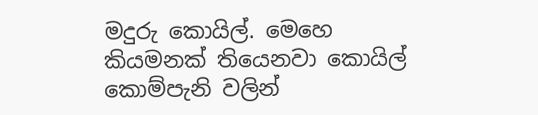මදුරු කොයිල්. මෙහෙ කියමනක් තියෙනවා කොයිල් කොම්පැනි වලින්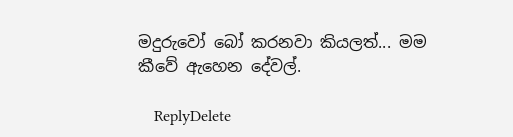මදුරුවෝ බෝ කරනවා කියලත්... මම කීවේ ඇහෙන දේවල්.

    ReplyDelete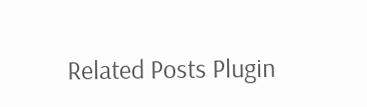Related Posts Plugin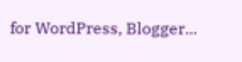for WordPress, Blogger...